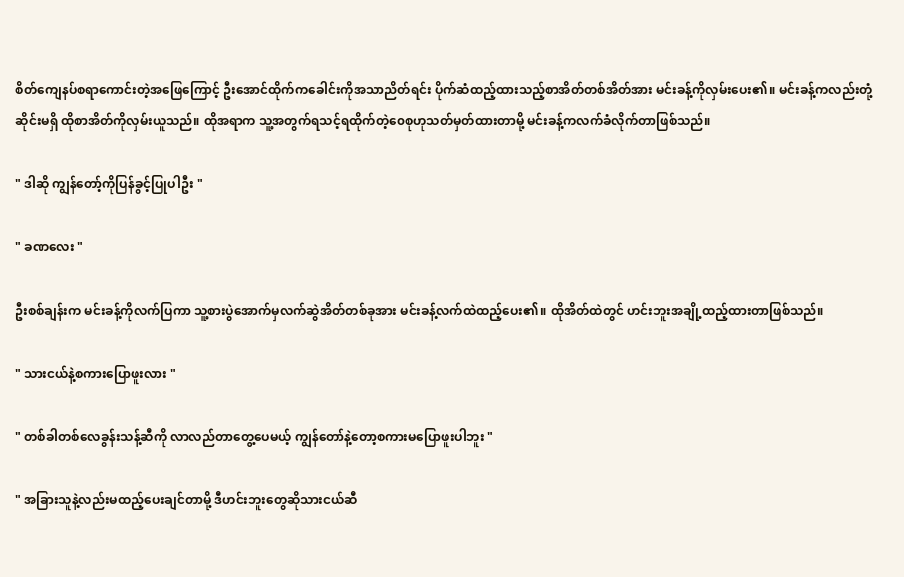စိတ်ကျေနပ်စရာကောင်းတဲ့အဖြေကြောင့် ဦးအောင်ထိုက်ကခေါင်းကိုအသာညိတ်ရင်း ပိုက်ဆံထည့်ထားသည့်စာအိတ်တစ်အိတ်အား မင်းခန့်ကိုလှမ်းပေး၏။ မင်းခန့်ကလည်းတုံ့ဆိုင်းမရှိ ထိုစာအိတ်ကိုလှမ်းယူသည်။ ထိုအရာက သူ့အတွက်ရသင့်ရထိုက်တဲ့၀ေစုဟုသတ်မှတ်ထားတာမို့ မင်းခန့်ကလက်ခံလိုက်တာဖြစ်သည်။

" ဒါဆို ကျွန်တော့်ကိုပြန်ခွင့်ပြုပါဦး "

" ခဏလေး "

ဦးစစ်ချန်းက မင်းခန့်ကိုလက်ပြကာ သူ့စားပွဲအောက်မှလက်ဆွဲအိတ်တစ်ခုအား မင်းခန့်လက်ထဲထည့်ပေး၏။ ထိုအိတ်ထဲတွင် ဟင်းဘူးအချို့ထည့်ထားတာဖြစ်သည်။

" သားငယ်နဲ့စကားပြောဖူးလား "

" တစ်ခါတစ်လေခွန်းသန့်ဆီကို လာလည်တာတွေ့ပေမယ့် ကျွန်တော်နဲ့တော့စကားမပြောဖူးပါဘူး "

" အခြားသူနဲ့လည်းမထည့်ပေးချင်တာမို့ ဒီဟင်းဘူးတွေဆိုသားငယ်ဆီ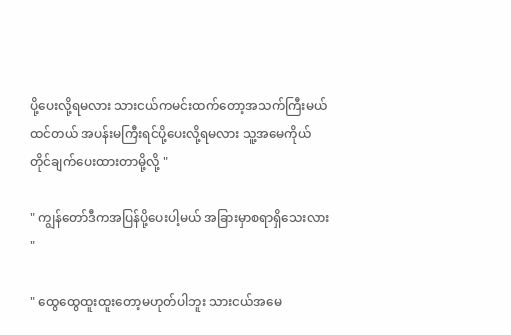ပို့ပေးလို့ရမလား သားငယ်ကမင်းထက်တော့အသက်ကြီးမယ်ထင်တယ် အပန်းမကြီးရင်ပို့ပေးလို့ရမလား သူ့အမေကိုယ်တိုင်ချက်ပေးထားတာမို့လို့ "

" ကျွန်တော်ဒီကအပြန်ပို့ပေးပါ့မယ် အခြားမှာစရာရှိသေးလား "

" ထွေထွေထူးထူးတော့မဟုတ်ပါဘူး သားငယ်အမေ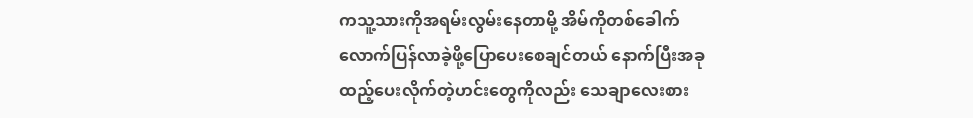ကသူ့သားကိုအရမ်းလွမ်းနေတာမို့ အိမ်ကိုတစ်ခေါက်လောက်ပြန်လာခဲ့ဖို့ပြောပေးစေချင်တယ် နောက်ပြီးအခုထည့်ပေးလိုက်တဲ့ဟင်းတွေကိုလည်း သေချာလေးစား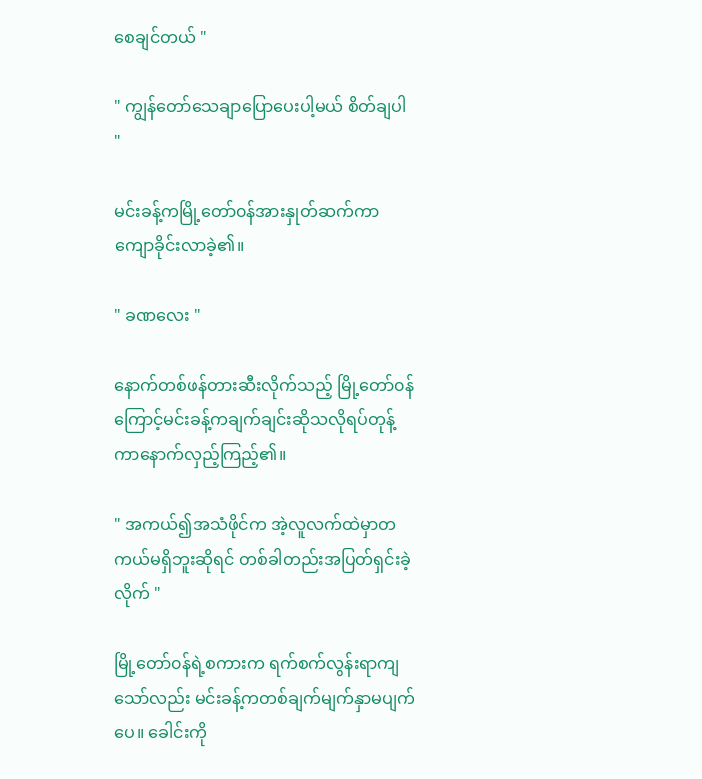စေချင်တယ် "

" ကျွန်တော်သေချာပြောပေးပါ့မယ် စိတ်ချပါ "

မင်းခန့်ကမြို့တော်၀န်အားနှုတ်ဆက်ကာ ကျောခိုင်းလာခဲ့၏။

" ခဏလေး "

နောက်တစ်ဖန်တားဆီးလိုက်သည့် မြို့တော်၀န်ကြောင့်မင်းခန့်ကချက်ချင်းဆိုသလိုရပ်တုန့်ကာနောက်လှည့်ကြည့်၏။

" အကယ်၍အသံဖိုင်က အဲ့လူလက်ထဲမှာတကယ်မရှိဘူးဆိုရင် တစ်ခါတည်းအပြတ်ရှင်းခဲ့လိုက် "

မြို့တော်၀န်ရဲ့စကားက ရက်စက်လွန်းရာကျသော်လည်း မင်းခန့်ကတစ်ချက်မျက်နှာမပျက်ပေ။ ခေါင်းကို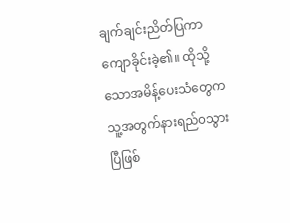ချက်ချင်းညိတ်ပြကာ ကျောခိုင်းခဲ့၏။ ထိုသို့သောအမိန့်ပေးသံတွေက သူ့အတွက်နားရည်၀သွားပြီဖြစ်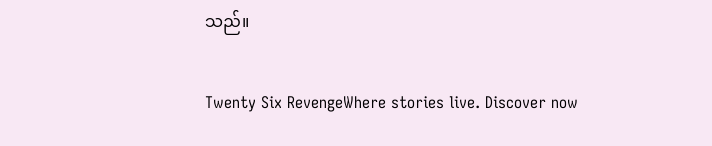သည်။

Twenty Six RevengeWhere stories live. Discover now